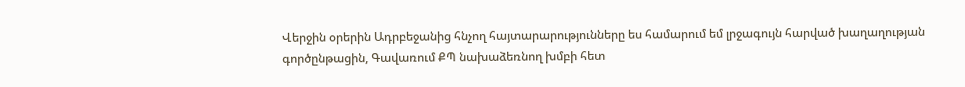Վերջին օրերին Ադրբեջանից հնչող հայտարարությունները ես համարում եմ լրջագույն հարված խաղաղության գործընթացին, Գավառում ՔՊ նախաձեռնող խմբի հետ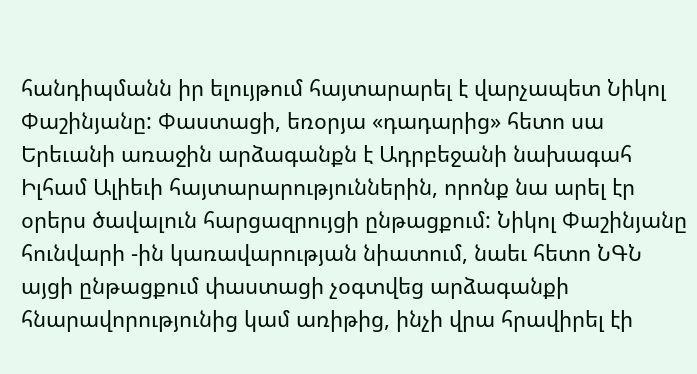հանդիպմանն իր ելույթում հայտարարել է վարչապետ Նիկոլ Փաշինյանը: Փաստացի, եռօրյա «դադարից» հետո սա Երեւանի առաջին արձագանքն է Ադրբեջանի նախագահ Իլհամ Ալիեւի հայտարարություններին, որոնք նա արել էր օրերս ծավալուն հարցազրույցի ընթացքում: Նիկոլ Փաշինյանը հունվարի -ին կառավարության նիատում, նաեւ հետո ՆԳՆ այցի ընթացքում փաստացի չօգտվեց արձագանքի հնարավորությունից կամ առիթից, ինչի վրա հրավիրել էի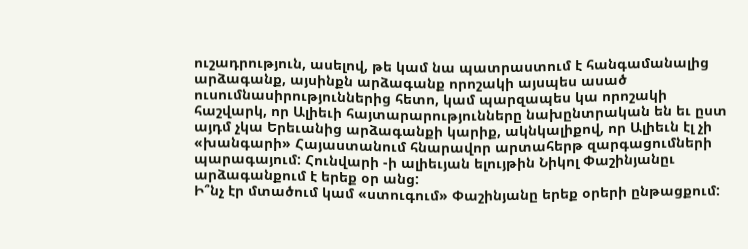ուշադրություն, ասելով, թե կամ նա պատրաստում է հանգամանալից արձագանք, այսինքն արձագանք որոշակի այսպես ասած ուսումնասիրություններից հետո, կամ պարզապես կա որոշակի հաշվարկ, որ Ալիեւի հայտարարությունները նախընտրական են եւ ըստ այդմ չկա Երեւանից արձագանքի կարիք, ակնկալիքով, որ Ալիեւն էլ չի «խանգարի» Հայաստանում հնարավոր արտահերթ զարգացումների պարագայում: Հունվարի -ի ալիեւյան ելույթին Նիկոլ Փաշինյանըւ արձագանքում է երեք օր անց:
Ի՞նչ էր մտածում կամ «ստուգում» Փաշինյանը երեք օրերի ընթացքում: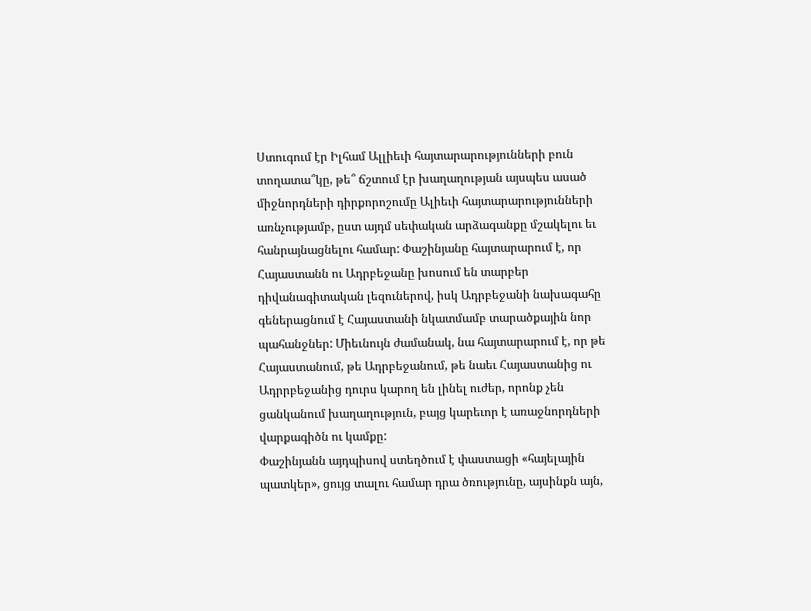Ստուգում էր Իլհամ Ալլիեւի հայտարարությունների բուն տողատա՞կը, թե՞ ճշտում էր խաղաղության այսպես ասած միջնորդների դիրքորոշումը Ալիեւի հայտարարությունների առնչությամբ, ըստ այդմ սեփական արձագանքը մշակելու եւ հանրայնացնելու համար: Փաշինյանը հայտարարում է, որ Հայաստանն ու Ադրբեջանը խոսում են տարբեր դիվանագիտական լեզուներով, իսկ Ադրբեջանի նախագահը գեներացնում է Հայաստանի նկատմամբ տարածքային նոր պահանջներ: Միեւնույն ժամանակ, նա հայտարարում է, որ թե Հայաստանում, թե Ադրբեջանում, թե նաեւ Հայաստանից ու Ադրրբեջանից դուրս կարող են լինել ուժեր, որոնք չեն ցանկանում խաղաղություն, բայց կարեւոր է առաջնորդների վարքագիծն ու կամքը:
Փաշինյանն այդպիսով ստեղծում է փաստացի «հայելային պատկեր», ցույց տալու համար դրա ծռությունը, այսինքն այն,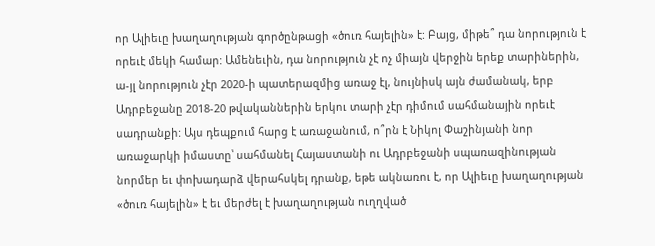որ Ալիեւը խաղաղության գործընթացի «ծուռ հայելին» է: Բայց, միթե՞ դա նորություն է որեւէ մեկի համար: Ամենեւին, դա նորություն չէ ոչ միայն վերջին երեք տարիներին, ա-յլ նորություն չէր 2020-ի պատերազմից առաջ էլ, նույնիսկ այն ժամանակ, երբ Ադրբեջանը 2018-20 թվականներին երկու տարի չէր դիմում սահմանային որեւէ սադրանքի: Այս դեպքում հարց է առաջանում, ո՞րն է Նիկոլ Փաշինյանի նոր առաջարկի իմաստը՝ սահմանել Հայաստանի ու Ադրբեջանի սպառազինության նորմեր եւ փոխադարձ վերահսկել դրանք, եթե ակնառու է, որ Ալիեւը խաղաղության «ծուռ հայելին» է եւ մերժել է խաղաղության ուղղված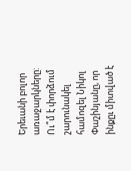Երեւանի բոլոր առաջարկները:
Ու՞մ է փորձում շարունակել համոզել Նիկոլ Փաշինյանը, որ ինքըւ միտված է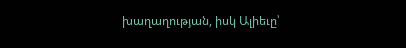խաղաղության, իսկ Ալիեւը՝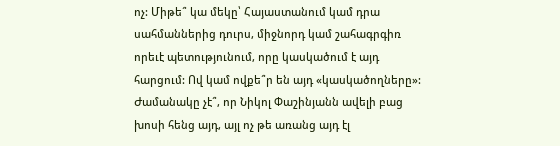ոչ: Միթե՞ կա մեկը՝ Հայաստանում կամ դրա սահմաններից դուրս, միջնորդ կամ շահագրգիռ որեւէ պետությունում, որը կասկածում է այդ հարցում: Ով կամ ովքե՞ր են այդ «կասկածողները»: Ժամանակը չէ՞, որ Նիկոլ Փաշինյանն ավելի բաց խոսի հենց այդ, այլ ոչ թե առանց այդ էլ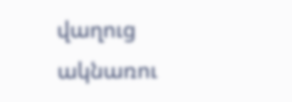վաղուց ակնառու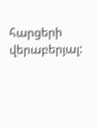հարցերի վերաբերյալ: